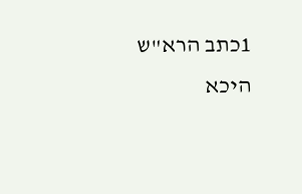1כתב הרא"ש היכא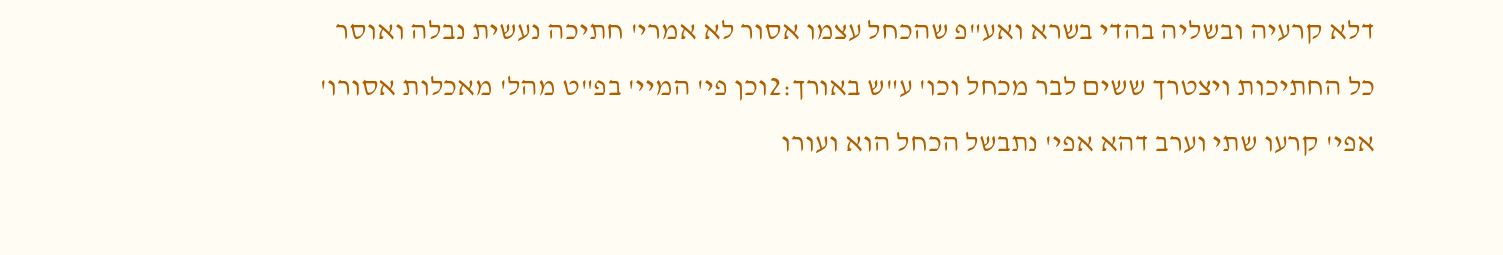דלא קרעיה ובשליה בהדי בשרא ואע"פ שהכחל עצמו אסור לא אמרי' חתיכה נעשית נבלה ואוסר כל החתיכות ויצטרך ששים לבר מכחל וכו' ע"ש באורך:2וכן פי' המיי' בפ"ט מהל' מאכלות אסורו' אפי' קרעו שתי וערב דהא אפי' נתבשל הכחל הוא ועורו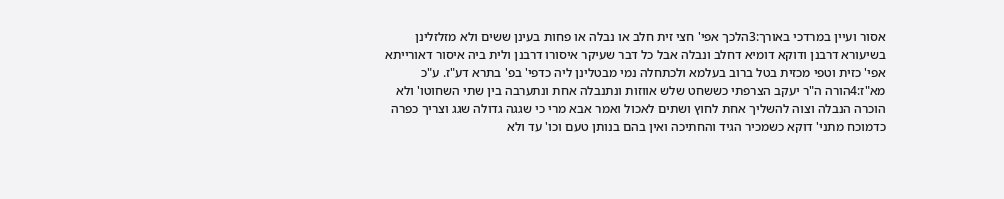אסור ועיין במרדכי באורך:3הלכך אפי' חצי זית חלב או נבלה או פחות בעינן ששים ולא מזלזלינן בשיעורא דרבנן ודוקא דומיא דחלב ונבלה אבל כל דבר שעיקר איסורו דרבנן ולית ביה איסור דאורייתא אפי' כזית וטפי מכזית בטל ברוב בעלמא ולכתחלה נמי מבטלינן ליה כדפי' בפ' בתרא דע"ז. ע"כ מא"ז:4הורה ה"ר יעקב הצרפתי כששחט שלש אווזות ונתנבלה אחת ונתערבה בין שתי השחוטו' ולא הוכרה הנבלה וצוה להשליך אחת לחוץ ושתים לאכול ואמר אבא מרי כי שגגה גדולה שגג וצריך כפרה כדמוכח מתני' דוקא כשמכיר הגיד והחתיכה ואין בהם בנותן טעם וכו' עד ולא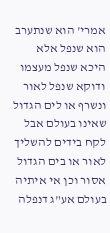אמרי' הוא שנתערב הוא שנפל אלא היכא שנפל מעצמו ודוקא שנפל לאור ונשרף או לים הגדול שאינו בעולם אבל לקח בידים להשליך לאור או בים הגדול אסור וכן אי איתיה בעולם אע"ג דנפלה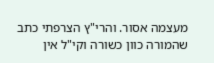מעצמה אסור. והרי"ץ הצרפתי כתב שהמורה כוון כשורה וקי"ל אין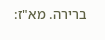ברירה. מא"ז: